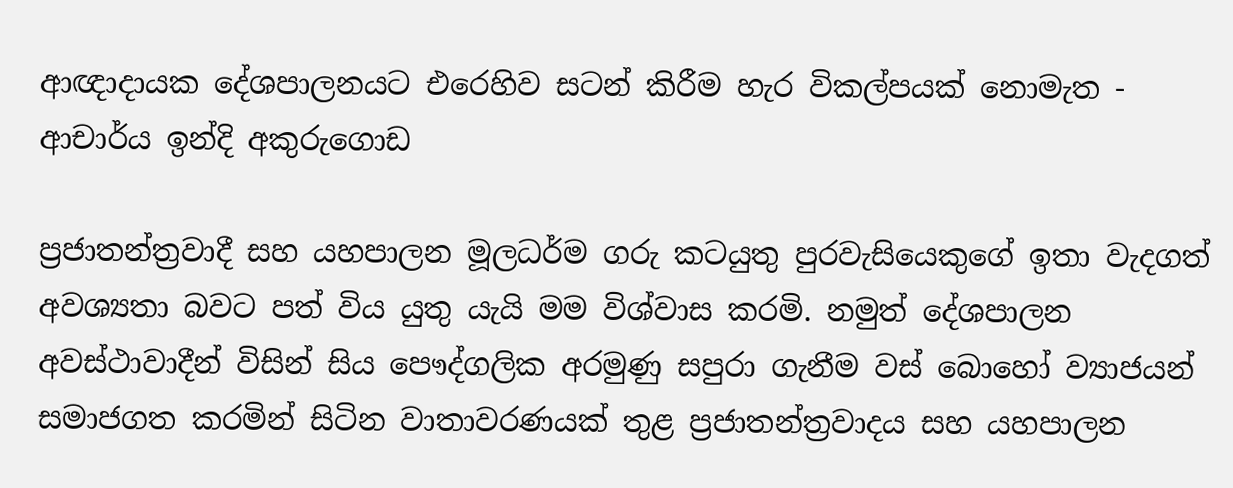ආඥාදායක දේශපාලනයට එරෙහිව සටන් කිරීම හැර විකල්පයක් නොමැත - ආචාර්ය ඉන්දි අකුරුගොඩ

ප්‍රජාතන්ත්‍රවාදී සහ යහපාලන මූලධර්ම ගරු කටයුතු පුරවැසියෙකුගේ ඉතා වැදගත් අවශ්‍යතා බවට පත් විය යුතු යැයි මම විශ්වාස කරමි. නමුත් දේශපාලන අවස්ථාවාදීන් විසින් සිය පෞද්ගලික අරමුණු සපුරා ගැනීම වස් බොහෝ ව්‍යාජයන් සමාජගත කරමින් සිටින වාතාවරණයක් තුළ ප්‍රජාතන්ත්‍රවාදය සහ යහපාලන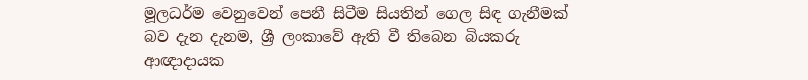මූලධර්ම වෙනුවෙන් පෙනී සිටීම සියතින් ගෙල සිඳ ගැනීමක් බව දැන දැනම, ශ්‍රී ලංකාවේ ඇති වී තිබෙන බියකරු ආඥාදායක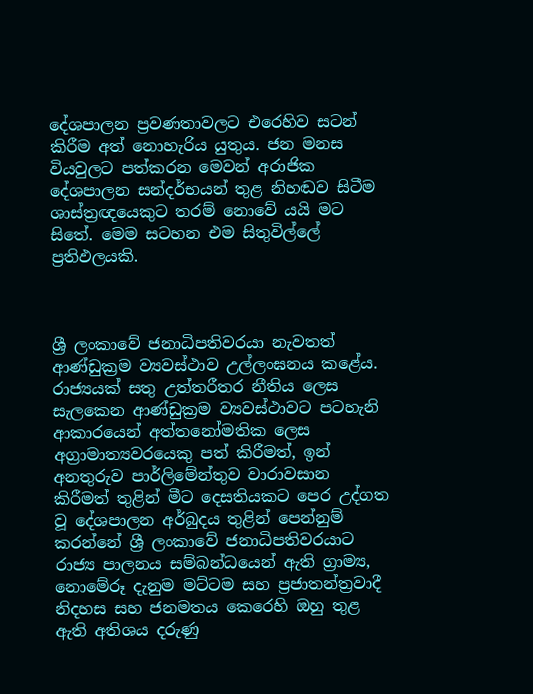දේශපාලන ප්‍රවණතාවලට එරෙහිව සටන් කිරීම අත් නොහැරිය යුතුය. ජන මනස වියවුලට පත්කරන මෙවන් අරාජික දේශපාලන සන්දර්භයන් තුළ නිහඬව සිටීම ශාස්ත්‍රඥයෙකුට තරම් නොවේ යයි මට සිතේ. මෙම සටහන එම සිතුවිල්ලේ ප්‍රතිඵලයකි.



ශ්‍රී ලංකාවේ ජනාධිපතිවරයා නැවතත් ආණ්ඩුක්‍රම ව්‍යවස්ථාව උල්ලංඝනය කළේය. රාජ්‍යයක් සතු උත්තරීතර නීතිය ලෙස සැලකෙන ආණ්ඩුක්‍රම ව්‍යවස්ථාවට පටහැනි ආකාරයෙන් අත්තනෝමතික ලෙස අග්‍රාමාත්‍යවරයෙකු පත් කිරීමත්, ඉන් අනතුරුව පාර්ලිමේන්තුව වාරාවසාන කිරීමත් තුළින් මීට දෙසතියකට පෙර උද්ගත වූ දේශපාලන අර්බුදය තුළින් පෙන්නුම් කරන්නේ ශ්‍රී ලංකාවේ ජනාධිපතිවරයාට රාජ්‍ය පාලනය සම්බන්ධයෙන් ඇති ග්‍රාම්‍ය, නොමේරූ දැනුම මට්ටම සහ ප්‍රජාතන්ත්‍රවාදී නිදහස සහ ජනමතය කෙරෙහි ඔහු තුළ ඇති අතිශය දරුණු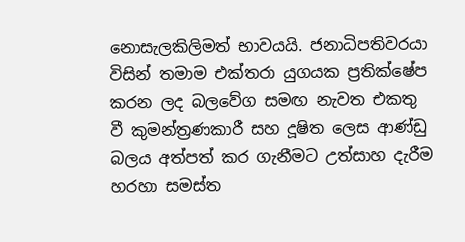නොසැලකිලිමත් භාවයයි. ජනාධිපතිවරයා විසින් තමාම එක්තරා යුගයක ප්‍රතික්ෂේප කරන ලද බලවේග සමඟ නැවත එකතු වී කුමන්ත්‍රණකාරී සහ දූෂිත ලෙස ආණ්ඩු බලය අත්පත් කර ගැනීමට උත්සාහ දැරීම හරහා සමස්ත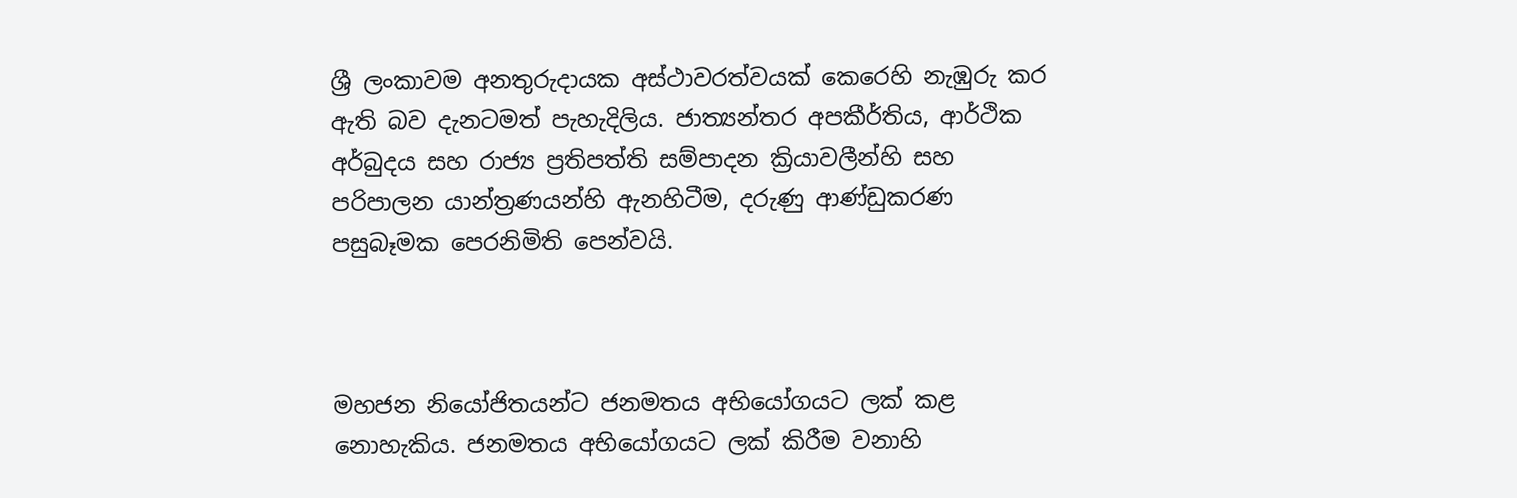ශ්‍රී ලංකාවම අනතුරුදායක අස්ථාවරත්වයක් කෙරෙහි නැඹුරු කර ඇති බව දැනටමත් පැහැදිලිය. ජාත්‍යන්තර අපකීර්තිය, ආර්ථික අර්බුදය සහ රාජ්‍ය ප්‍රතිපත්ති සම්පාදන ක්‍රියාවලීන්හි සහ පරිපාලන යාන්ත්‍රණයන්හි ඇනහිටීම, දරුණු ආණ්ඩුකරණ පසුබෑමක පෙරනිමිති පෙන්වයි.



මහජන නියෝජිතයන්ට ජනමතය අභියෝගයට ලක් කළ නොහැකිය. ජනමතය අභියෝගයට ලක් කිරීම වනාහි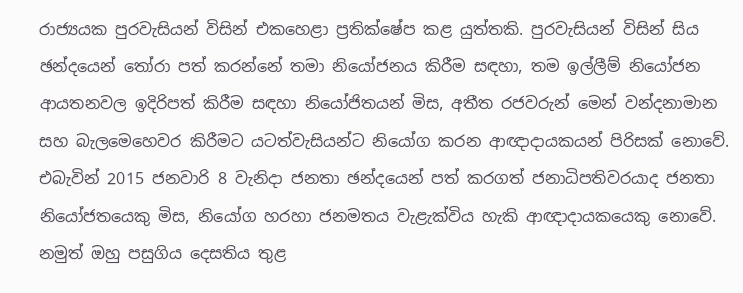රාජ්‍යයක පුරවැසියන් විසින් එකහෙළා ප්‍රතික්ෂේප කළ යුත්තකි. පුරවැසියන් විසින් සිය ඡන්දයෙන් තෝරා පත් කරන්නේ තමා නියෝජනය කිරීම සඳහා, තම ඉල්ලීම් නියෝජන ආයතනවල ඉදිරිපත් කිරීම සඳහා නියෝජිතයන් මිස, අතීත රජවරුන් මෙන් වන්දනාමාන සහ බැලමෙහෙවර කිරීමට යටත්වැසියන්ට නියෝග කරන ආඥාදායකයන් පිරිසක් නොවේ. එබැවින් 2015 ජනවාරි 8 වැනිදා ජනතා ඡන්දයෙන් පත් කරගත් ජනාධිපතිවරයාද ජනතා නියෝජතයෙකු මිස, නියෝග හරහා ජනමතය වැළැක්විය හැකි ආඥාදායකයෙකු නොවේ. නමුත් ඔහු පසුගිය දෙසතිය තුළ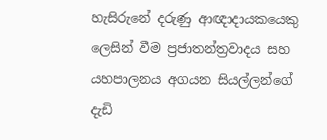හැසිරුනේ දරුණු ආඥාදායකයෙකු ලෙසින් වීම ප්‍රජාතන්ත්‍රවාදය සහ යහපාලනය අගයන සියල්ලන්ගේ දැඩි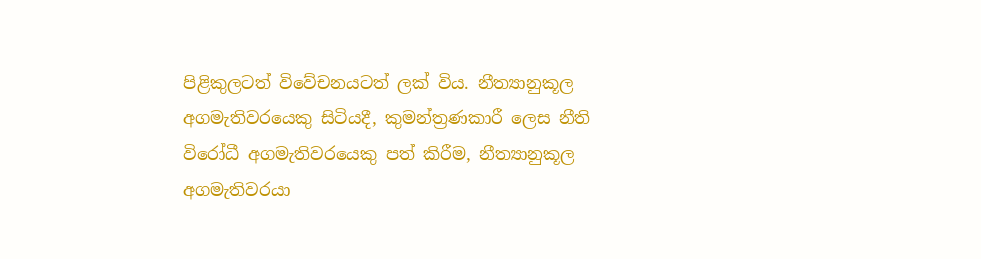පිළිකුලටත් විවේචනයටත් ලක් විය. නීත්‍යානුකූල අගමැතිවරයෙකු සිටියදී, කුමන්ත්‍රණකාරී ලෙස නීති විරෝධී අගමැතිවරයෙකු පත් කිරීම, නීත්‍යානුකූල අගමැතිවරයා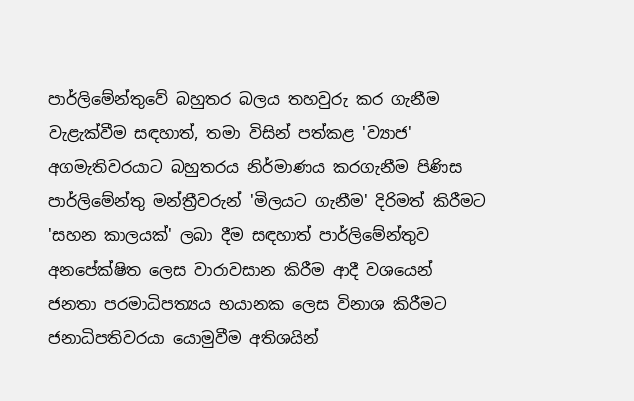පාර්ලිමේන්තුවේ බහුතර බලය තහවුරු කර ගැනීම වැළැක්වීම සඳහාත්, තමා විසින් පත්කළ 'ව්‍යාජ' අගමැතිවරයාට බහුතරය නිර්මාණය කරගැනීම පිණිස පාර්ලිමේන්තු මන්ත්‍රීවරුන් 'මිලයට ගැනීම' දිරිමත් කිරීමට 'සහන කාලයක්' ලබා දීම සඳහාත් පාර්ලිමේන්තුව අනපේක්ෂිත ලෙස වාරාවසාන කිරීම ආදී වශයෙන් ජනතා පරමාධිපත්‍යය භයානක ලෙස විනාශ කිරීමට ජනාධිපතිවරයා යොමුවීම අතිශයින්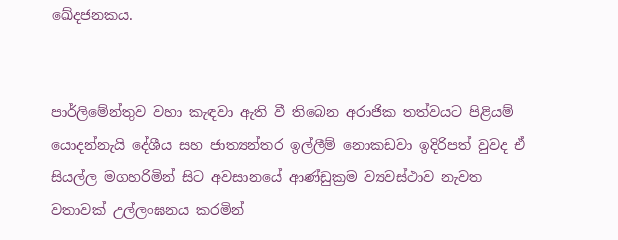ඛේදජනකය.


පාර්ලිමේන්තුව වහා කැඳවා ඇති වී තිබෙන අරාජික තත්වයට පිළියම් යොදන්නැයි දේශීය සහ ජාත්‍යන්තර ඉල්ලීම් නොකඩවා ඉදිරිපත් වුවද ඒ සියල්ල මගහරිමින් සිට අවසානයේ ආණ්ඩුක්‍රම ව්‍යවස්ථාව නැවත වතාවක් උල්ලංඝනය කරමින්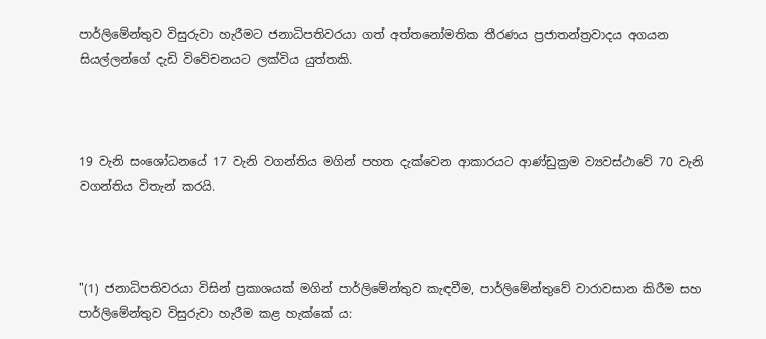පාර්ලිමේන්තුව විසුරුවා හැරීමට ජනාධිපතිවරයා ගත් අත්තනෝමතික තීරණය ප්‍රජාතන්ත්‍රවාදය අගයන සියල්ලන්ගේ දැඩි විවේචනයට ලක්විය යුත්තකි.



19 වැනි සංශෝධනයේ 17 වැනි වගන්තිය මගින් පහත දැක්වෙන ආකාරයට ආණ්ඩුක්‍රම ව්‍යවස්ථාවේ 70 වැනි වගන්තිය විතැන් කරයි.



"(1) ජනාධිපතිවරයා විසින් ප්‍රකාශයක් මගින් පාර්ලිමේන්තුව කැඳවීම, පාර්ලිමේන්තුවේ වාරාවසාන කිරීම සහ පාර්ලිමේන්තුව විසුරුවා හැරීම කළ හැක්කේ ය: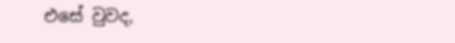එසේ වුවද,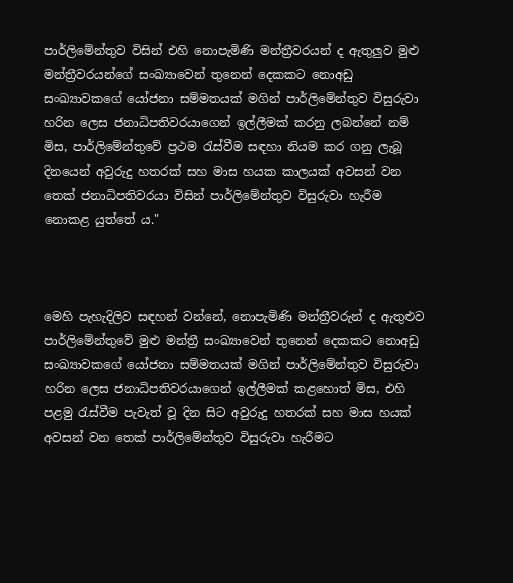පාර්ලිමේන්තුව විසින් එහි නොපැමිණි මන්ත්‍රීවරයන් ද ඇතුලුව මුළු මන්ත්‍රීවරයන්ගේ සංඛ්‍යාවෙන් තුනෙන් දෙකකට නොඅඩු සංඛ්‍යාවකගේ යෝජනා සම්මතයක් මගින් පාර්ලිමේන්තුව විසුරුවා හරින ලෙස ජනාධිපතිවරයාගෙන් ඉල්ලීමක් කරනු ලබන්නේ නම් මිස, පාර්ලිමේන්තුවේ ප්‍රථම රැස්වීම සඳහා නියම කර ගනු ලැබූ දිනයෙන් අවුරුදු හතරක් සහ මාස හයක කාලයක් අවසන් වන තෙක් ජනාධිපතිවරයා විසින් පාර්ලිමේන්තුව විසුරුවා හැරීම නොකළ යුත්තේ ය."



මෙහි පැහැදිලිව සඳහන් වන්නේ, නොපැමිණි මන්ත්‍රීවරුන් ද ඇතුළුව පාර්ලිමේන්තුවේ මුළු මන්ත්‍රී සංඛ්‍යාවෙන් තුනෙන් දෙකකට නොඅඩු සංඛ්‍යාවකගේ යෝජනා සම්මතයක් මගින් පාර්ලිමේන්තුව විසුරුවා හරින ලෙස ජනාධිපතිවරයාගෙන් ඉල්ලීමක් කළහොත් මිස, එහි පළමු රැස්වීම පැවැත් වූ දින සිට අවුරුදු හතරක් සහ මාස හයක් අවසන් වන තෙක් පාර්ලිමේන්තුව විසුරුවා හැරීමට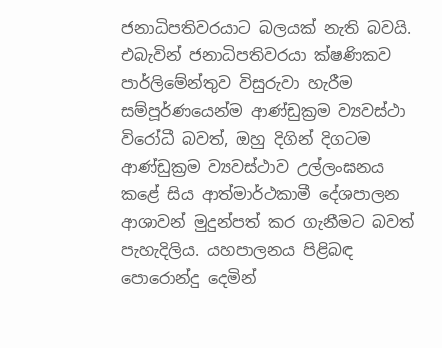ජනාධිපතිවරයාට බලයක් නැති බවයි. එබැවින් ජනාධිපතිවරයා ක්ෂණිකව පාර්ලිමේන්තුව විසුරුවා හැරීම සම්පූර්ණයෙන්ම ආණ්ඩුක්‍රම ව්‍යවස්ථා විරෝධී බවත්, ඔහු දිගින් දිගටම ආණ්ඩුක්‍රම ව්‍යවස්ථාව උල්ලංඝනය කළේ සිය ආත්මාර්ථකාමී දේශපාලන ආශාවන් මුදුන්පත් කර ගැනීමට බවත් පැහැදිලිය. යහපාලනය පිළිබඳ පොරොන්දු දෙමින්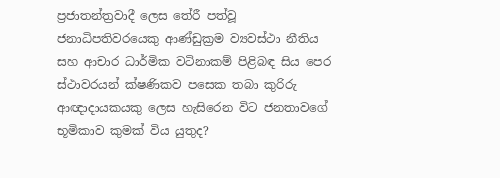ප්‍රජාතන්ත්‍රවාදී ලෙස තේරී පත්වූ ජනාධිපතිවරයෙකු ආණ්ඩුක්‍රම ව්‍යවස්ථා නීතිය සහ ආචාර ධාර්මික වටිනාකම් පිළිබඳ සිය පෙර ස්ථාවරයන් ක්ෂණිකව පසෙක තබා කුරිරු ආඥාදායකයකු ලෙස හැසිරෙන විට ජනතාවගේ භූමිකාව කුමක් විය යුතුද?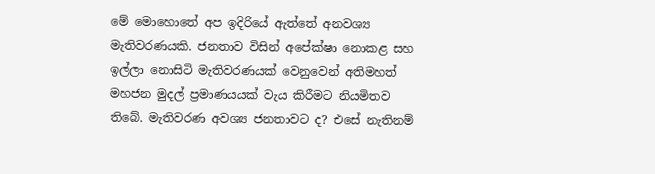මේ මොහොතේ අප ඉදිරියේ ඇත්තේ අනවශ්‍ය මැතිවරණයකි. ජනතාව විසින් අපේක්ෂා නොකළ සහ ඉල්ලා නොසිටි මැතිවරණයක් වෙනුවෙන් අතිමහත් මහජන මුදල් ප්‍රමාණයයක් වැය කිරීමට නියමිතව තිබේ. මැතිවරණ අවශ්‍ය ජනතාවට ද? එසේ නැතිනම්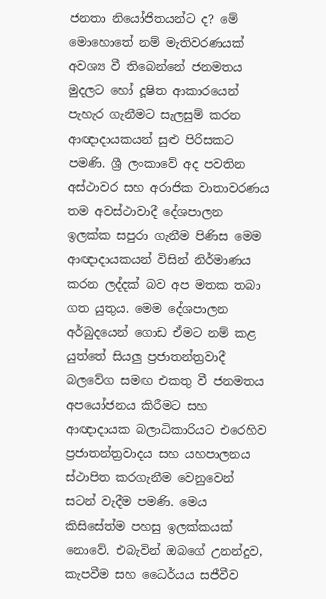ජනතා නියෝජිතයන්ට ද? මේ මොහොතේ නම් මැතිවරණයක් අවශ්‍ය වී තිබෙන්නේ ජනමතය මුදලට හෝ දූෂිත ආකාරයෙන් පැහැර ගැනීමට සැලසුම් කරන ආඥාදායකයන් සුළු පිරිසකට පමණි. ශ්‍රී ලංකාවේ අද පවතින අස්ථාවර සහ අරාජික වාතාවරණය තම අවස්ථාවාදී දේශපාලන ඉලක්ක සපුරා ගැනීම පිණිස මෙම ආඥාදායකයන් විසින් නිර්මාණය කරන ලද්දක් බව අප මතක තබා ගත යුතුය. මෙම දේශපාලන අර්බුදයෙන් ගොඩ ඒමට නම් කළ යුත්තේ සියලු ප්‍රජාතන්ත්‍රවාදී බලවේග සමඟ එකතු වී ජනමතය අපයෝජනය කිරීමට සහ ආඥාදායක බලාධිකාරියට එරෙහිව ප්‍රජාතන්ත්‍රවාදය සහ යහපාලනය ස්ථාපිත කරගැනීම වෙනුවෙන් සටන් වැදීම පමණි. මෙය කිසිසේත්ම පහසු ඉලක්කයක් නොවේ. එබැවින් ඔබගේ උනන්දුව, කැපවීම සහ ධෛර්යය සජීවීව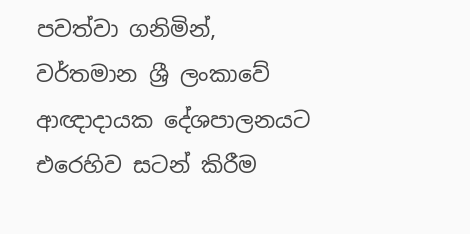පවත්වා ගනිමින්, වර්තමාන ශ්‍රී ලංකාවේ ආඥාදායක දේශපාලනයට එරෙහිව සටන් කිරීම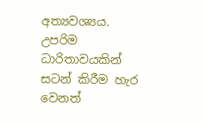අත්‍යවශ්‍යය. උපරිම ධාරිතාවයකින් සටන් කිරීම හැර වෙනත්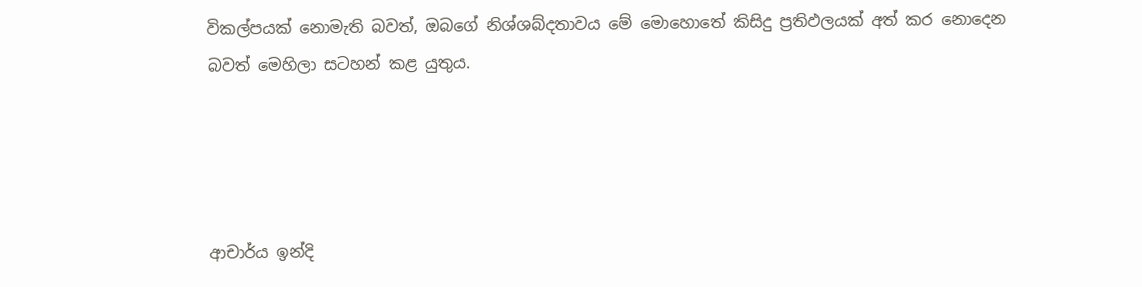විකල්පයක් නොමැති බවත්, ඔබගේ නිශ්ශබ්දතාවය මේ මොහොතේ කිසිදු ප්‍රතිඵලයක් අත් කර නොදෙන බවත් මෙහිලා සටහන් කළ යුතුය.




ආචාර්ය ඉන්දි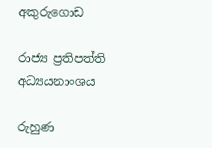අකුරුගොඩ

රාජ්‍ය ප්‍රතිපත්ති අධ්‍යයනාංශය

රුහුණ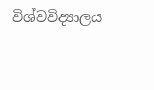විශ්වවිද්‍යාලය